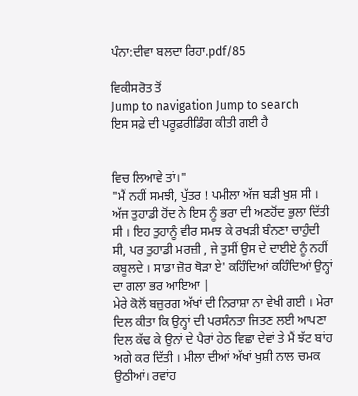ਪੰਨਾ:ਦੀਵਾ ਬਲਦਾ ਰਿਹਾ.pdf/85

ਵਿਕੀਸਰੋਤ ਤੋਂ
Jump to navigation Jump to search
ਇਸ ਸਫ਼ੇ ਦੀ ਪਰੂਫ਼ਰੀਡਿੰਗ ਕੀਤੀ ਗਈ ਹੈ


ਵਿਚ ਲਿਆਵੇ ਤਾਂ।"
"ਮੈਂ ਨਹੀਂ ਸਮਝੀ, ਪੁੱਤਰ ! ਪਮੀਲਾ ਅੱਜ ਬੜੀ ਖੁਸ਼ ਸੀ । ਅੱਜ ਤੁਹਾਡੀ ਹੋਂਦ ਨੇ ਇਸ ਨੂੰ ਭਰਾ ਦੀ ਅਣਹੋਂਦ ਭੁਲਾ ਦਿੱਤੀ ਸੀ । ਇਹ ਤੁਹਾਨੂੰ ਵੀਰ ਸਮਝ ਕੇ ਰਖੜੀ ਬੰਨਣਾ ਚਾਹੁੰਦੀ ਸੀ, ਪਰ ਤੁਹਾਡੀ ਮਰਜ਼ੀ , ਜੇ ਤੁਸੀਂ ਉਸ ਦੇ ਦਾਈਏ ਨੂੰ ਨਹੀਂ ਕਬੂਲਦੇ । ਸਾਡਾ ਜ਼ੋਰ ਥੋੜਾ ਏ' ਕਹਿੰਦਿਆਂ ਕਹਿੰਦਿਆਂ ਉਨ੍ਹਾਂ ਦਾ ਗਲਾ ਭਰ ਆਇਆ |
ਮੇਰੇ ਕੋਲੋਂ ਬਜ਼ੁਰਗ ਅੱਖਾਂ ਦੀ ਨਿਰਾਸ਼ਾ ਨਾ ਵੇਖੀ ਗਈ । ਮੇਰਾ ਦਿਲ ਕੀਤਾ ਕਿ ਉਨ੍ਹਾਂ ਦੀ ਪਰਸੰਨਤਾ ਜਿਤਣ ਲਈ ਆਪਣਾ ਦਿਲ ਕੱਢ ਕੇ ਉਨਾਂ ਦੇ ਪੈਰਾਂ ਹੇਠ ਵਿਛਾ ਦੇਵਾਂ ਤੇ ਮੈਂ ਝੱਟ ਬਾਂਹ ਅਗੇ ਕਰ ਦਿੱਤੀ । ਮੀਲਾ ਦੀਆਂ ਅੱਖਾਂ ਖੁਸ਼ੀ ਨਾਲ ਚਮਕ ਉਠੀਆਂ। ਰਵਾਂਹ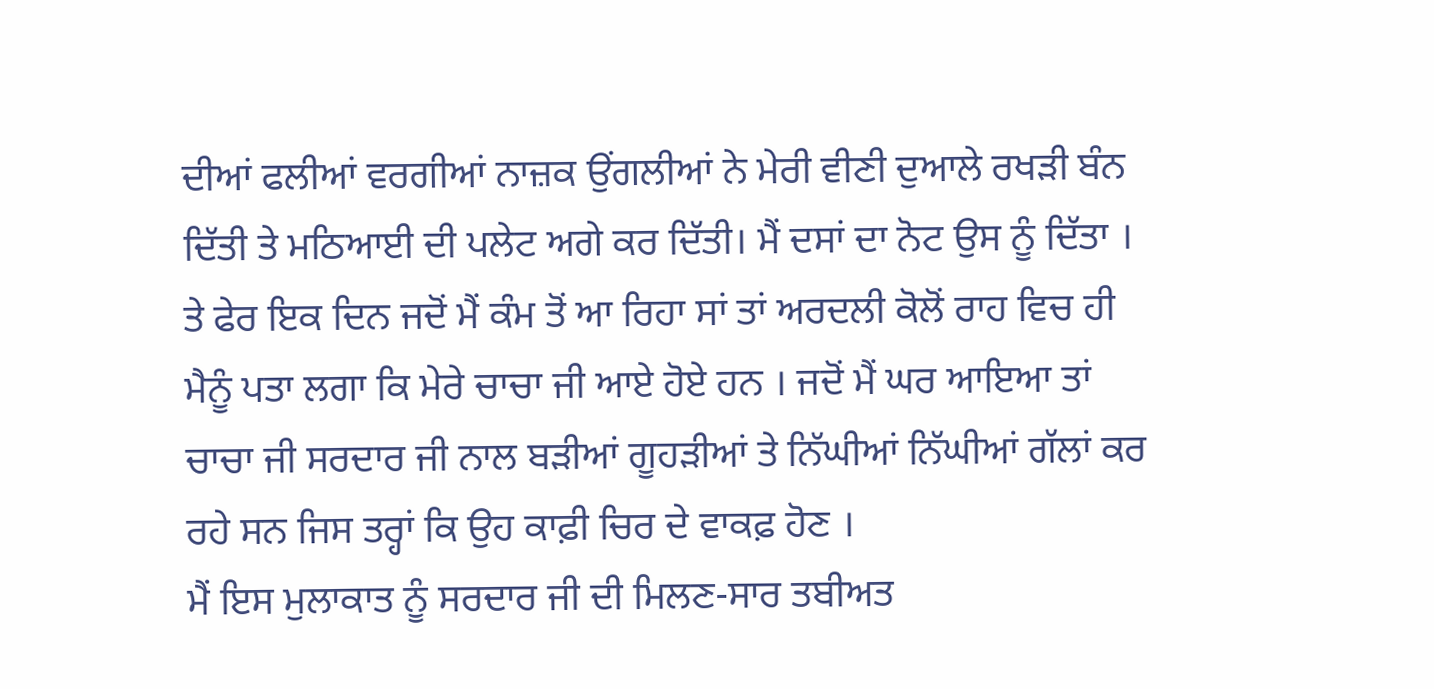ਦੀਆਂ ਫਲੀਆਂ ਵਰਗੀਆਂ ਨਾਜ਼ਕ ਉਂਗਲੀਆਂ ਨੇ ਮੇਰੀ ਵੀਣੀ ਦੁਆਲੇ ਰਖੜੀ ਬੰਨ ਦਿੱਤੀ ਤੇ ਮਠਿਆਈ ਦੀ ਪਲੇਟ ਅਗੇ ਕਰ ਦਿੱਤੀ। ਮੈਂ ਦਸਾਂ ਦਾ ਨੋਟ ਉਸ ਨੂੰ ਦਿੱਤਾ ।
ਤੇ ਫੇਰ ਇਕ ਦਿਨ ਜਦੋਂ ਮੈਂ ਕੰਮ ਤੋਂ ਆ ਰਿਹਾ ਸਾਂ ਤਾਂ ਅਰਦਲੀ ਕੋਲੋਂ ਰਾਹ ਵਿਚ ਹੀ ਮੈਨੂੰ ਪਤਾ ਲਗਾ ਕਿ ਮੇਰੇ ਚਾਚਾ ਜੀ ਆਏ ਹੋਏ ਹਨ । ਜਦੋਂ ਮੈਂ ਘਰ ਆਇਆ ਤਾਂ ਚਾਚਾ ਜੀ ਸਰਦਾਰ ਜੀ ਨਾਲ ਬੜੀਆਂ ਗੂਹੜੀਆਂ ਤੇ ਨਿੱਘੀਆਂ ਨਿੱਘੀਆਂ ਗੱਲਾਂ ਕਰ ਰਹੇ ਸਨ ਜਿਸ ਤਰ੍ਹਾਂ ਕਿ ਉਹ ਕਾਫ਼ੀ ਚਿਰ ਦੇ ਵਾਕਫ਼ ਹੋਣ ।
ਮੈਂ ਇਸ ਮੁਲਾਕਾਤ ਨੂੰ ਸਰਦਾਰ ਜੀ ਦੀ ਮਿਲਣ-ਸਾਰ ਤਬੀਅਤ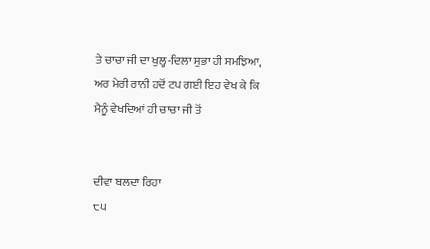ਤੇ ਚਾਚਾ ਜੀ ਦਾ ਖੁਲ੍ਹ-ਦਿਲਾ ਸੁਭਾ ਹੀ ਸਮਝਿਆ, ਅਰ ਮੇਰੀ ਰਾਨੀ ਹਦੋਂ ਟਪ ਗਈ ਇਹ ਵੇਖ ਕੇ ਕਿ ਮੈਨੂੰ ਵੇਖਦਿਆਂ ਹੀ ਚਾਚਾ ਜੀ ਤੋਂ


ਦੀਵਾ ਬਲਦਾ ਰਿਹਾ
੮੫